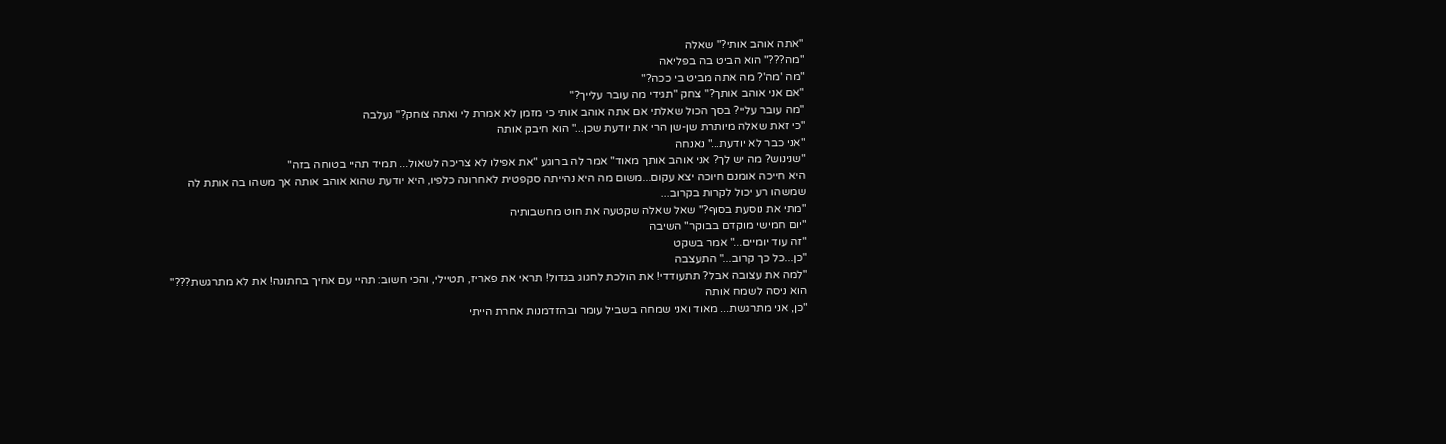"אתה אוהב אותי?" שאלה
"מה???" הוא הביט בה בפליאה
"מה 'מה'? מה אתה מביט בי ככה?"
"אם אני אוהב אותך?" צחק "תגידי מה עובר עלייך?"
"מה עובר עליי? בסך הכול שאלתי אם אתה אוהב אותי כי מזמן לא אמרת לי ואתה צוחק?" נעלבה
"כי זאת שאלה מיותרת שן-שן הרי את יודעת שכן..." הוא חיבק אותה
"אני כבר לא יודעת..." נאנחה
"שנינוש? מה יש לך? אני אוהב אותך מאוד" אמר לה ברוגע "את אפילו לא צריכה לשאול... תמיד תהיי בטוחה בזה"
היא חייכה אומנם חיוכה יצא עקום...משום מה היא נהייתה סקפטית לאחרונה כלפיו, היא יודעת שהוא אוהב אותה אך משהו בה אותת לה שמשהו רע יכול לקרות בקרוב...
"מתי את נוסעת בסוף?" שאל שאלה שקטעה את חוט מחשבותיה
"יום חמישי מוקדם בבוקר" השיבה
"זה עוד יומיים..." אמר בשקט
"כן...כל כך קרוב..." התעצבה
"למה את עצובה אבל? תתעודדי! את הולכת לחגוג בגדול! תראי את פאריז, תטיילי, והכי חשוב: תהיי עם אחיך בחתונה! את לא מתרגשת???" הוא ניסה לשמח אותה
"כן, אני מתרגשת... מאוד ואני שמחה בשביל עומר ובהזדמנות אחרת הייתי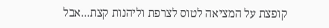קופצת על המציאה לטוס לצרפת וליהנות קצת...אבל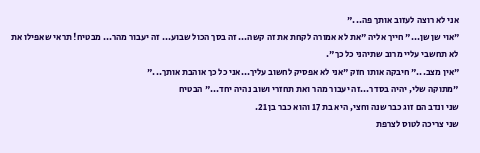אני לא רוצה לעזוב אותך פה..."
"אוי שן שן..." חייך אליה "את לא אמורה לקחת את זה קשה... זה בסך הכול שבוע... זה יעבור מהר... מבטיח! תראי שאפילו את לא תחשבי עליי מרוב שתיהני כל כך".
"אין מצב..." חיבקה אותו חזק "אני לא אפסיק לחשוב עליך...אני כל כך אוהבת אותך..."
"מתוקה שלי, יהיה בסדר...זה יעבור מהר ואת תחזרי ושוב נהיה יחד..." הבטיח
שני ונדב הם זוג כבר שנה וחצי, היא בת 17 והוא כבר בן 21.
שני צריכה לטוס לצרפת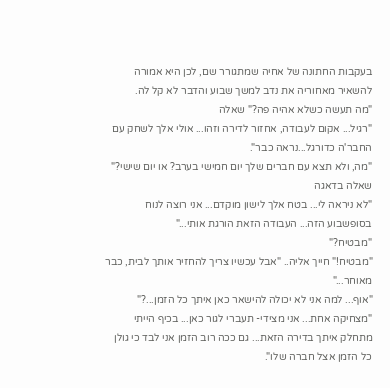בעקבות החתונה של אחיה שמתגורר שם, לכן היא אמורה להשאיר מאחוריה את נדב למשך שבוע והדבר לא קל לה.
"מה תעשה כשלא אהיה פה?" שאלה
"רגיל... אקום לעבודה, אחזור לדירה וזהו... אולי אלך לשחק עם החבר'ה כדורגל...נראה כבר".
"מה, ולא תצא עם חברים שלך יום חמישי בערב? או יום שישי?" שאלה בדאגה
"לא ניראה לי... בטח אלך לישון מוקדם... אני רוצה לנוח בסופשבוע הזה... העבודה הזאת הורגת אותי..."
"מבטיח?"
"מבטיח!" חייך אליה.. "אבל עכשיו צריך להחזיר אותך לבית, כבר מאוחר..."
"אוף... למה אני לא יכולה להישאר כאן איתך כל הזמן...?"
"מצחיקה אחת... אני מצידי- תעברי לגור כאן... בכיף הייתי מתחלק איתך בדירה הזאת... גם ככה רוב הזמן אני לבד כי גולן כל הזמן אצל חברה שלו".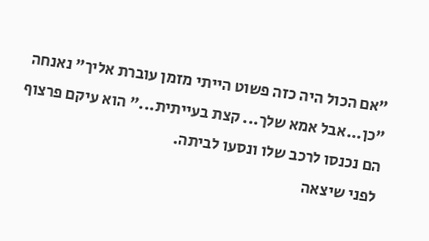"אם הכול היה כזה פשוט הייתי מזמן עוברת אליך" נאנחה
"כן...אבל אמא שלך... קצת בעייתית..." הוא עיקם פרצוף
הם נכנסו לרכב שלו ונסעו לביתה.
לפני שיצאה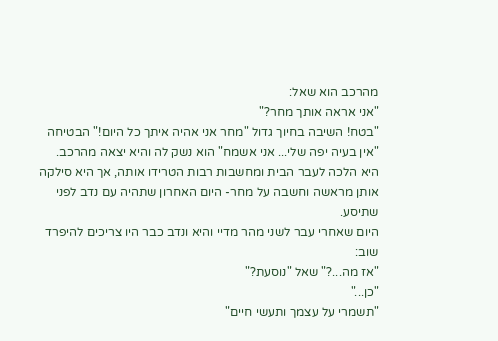מהרכב הוא שאל:
"אני אראה אותך מחר?"
"בטח! השיבה בחיוך גדול "מחר אני אהיה איתך כל היום!" הבטיחה
"אין בעיה יפה שלי... אני אשמח" הוא נשק לה והיא יצאה מהרכב.
היא הלכה לעבר הבית ומחשבות רבות הטרידו אותה, אך היא סילקה אותן מראשה וחשבה על מחר- היום האחרון שתהיה עם נדב לפני שתיסע.
היום שאחרי עבר לשני מהר מדיי והיא ונדב כבר היו צריכים להיפרד שוב:
"אז מה...?" שאל "נוסעת?"
"כן..."
"תשמרי על עצמך ותעשי חיים"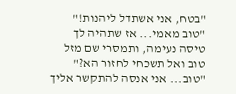"בטח, אני אשתדל ליהנות!"
"טוב מאמי... אז שתהיה לך טיסה נעימה, ותמסרי שם מזל טוב ואל תשכחי לחזור הא?"
"טוב... אני אנסה להתקשר אליך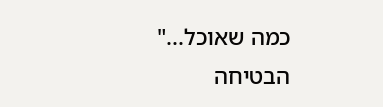כמה שאוכל..." הבטיחה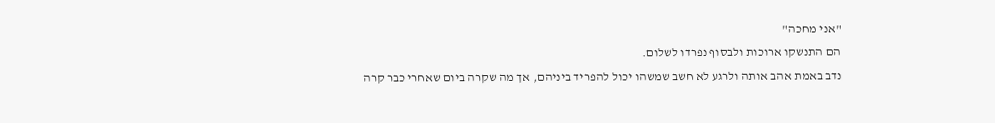"אני מחכה"
הם התנשקו ארוכות ולבסוף נפרדו לשלום.
נדב באמת אהב אותה ולרגע לא חשב שמשהו יכול להפריד ביניהם, אך מה שקרה ביום שאחרי כבר קרה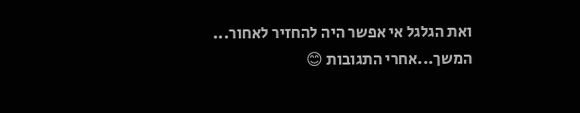ואת הגלגל אי אפשר היה להחזיר לאחור...
המשך...אחרי התגובות 😊